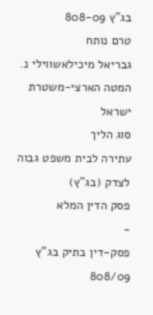בג"ץ 808-09
טרם נותח
גבריאל מיכילאשווילי נ. המטה הארצי-משטרת ישראל
סוג הליך
עתירה לבית משפט גבוה לצדק (בג"ץ)
פסק הדין המלא
-
פסק-דין בתיק בג"ץ 808/09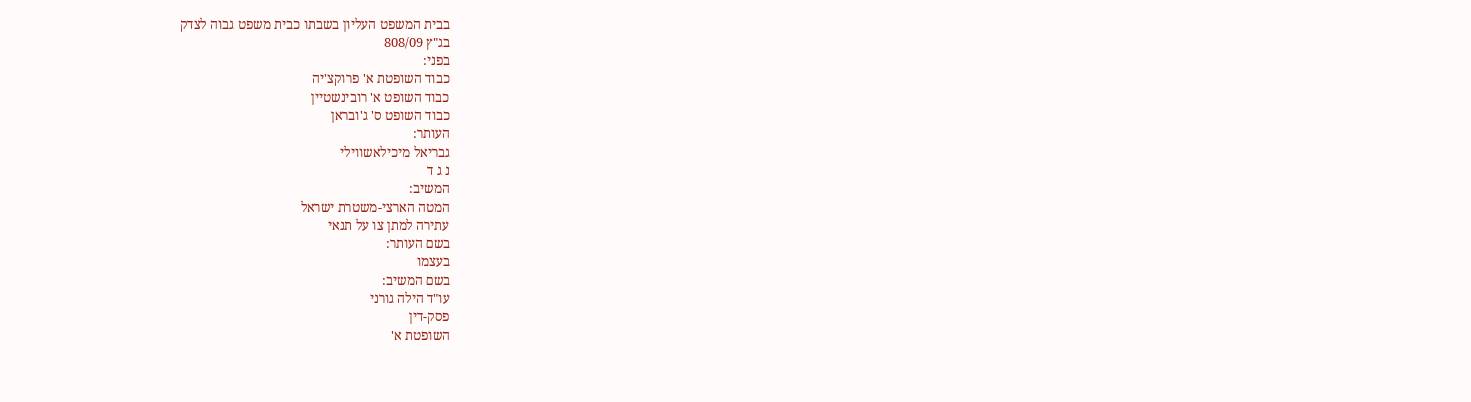בבית המשפט העליון בשבתו כבית משפט גבוה לצדק
בג"ץ 808/09
בפני:
כבוד השופטת א' פרוקצ'יה
כבוד השופט א' רובינשטיין
כבוד השופט ס' ג'ובראן
העותר:
גבריאל מיכילאשווילי
נ ג ד
המשיב:
המטה הארצי-משטרת ישראל
עתירה למתן צו על תנאי
בשם העותר:
בעצמו
בשם המשיב:
עו"ד הילה גורני
פסק-דין
השופטת א'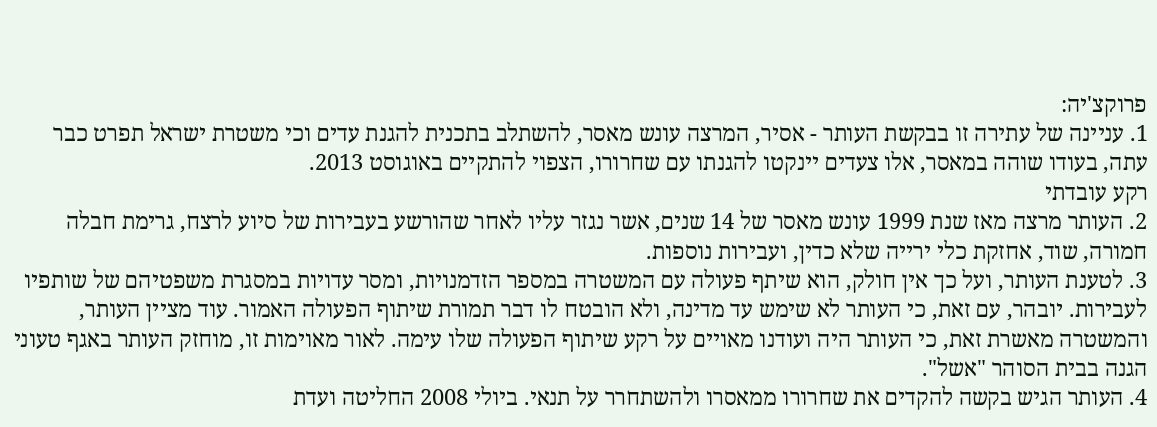פרוקצ'יה:
1. עניינה של עתירה זו בבקשת העותר - אסיר, המרצה עונש מאסר, להשתלב בתכנית להגנת עדים וכי משטרת ישראל תפרט כבר עתה, בעודו שוהה במאסר, אלו צעדים יינקטו להגנתו עם שחרורו, הצפוי להתקיים באוגוסט 2013.
רקע עובדתי
2. העותר מרצה מאז שנת 1999 עונש מאסר של 14 שנים, אשר נגזר עליו לאחר שהורשע בעבירות של סיוע לרצח, גרימת חבלה חמורה, שוד, אחזקת כלי ירייה שלא כדין, ועבירות נוספות.
3. לטענת העותר, ועל כך אין חולק, הוא שיתף פעולה עם המשטרה במספר הזדמנויות, ומסר עדויות במסגרת משפטיהם של שותפיו לעבירות. יובהר, עם זאת, כי העותר לא שימש עד מדינה, ולא הובטח לו דבר תמורת שיתוף הפעולה האמור. עוד מציין העותר, והמשטרה מאשרת זאת, כי העותר היה ועודנו מאויים על רקע שיתוף הפעולה שלו עימה. לאור מאוימות זו, מוחזק העותר באגף טעוני הגנה בבית הסוהר "אשל".
4. העותר הגיש בקשה להקדים את שחרורו ממאסרו ולהשתחרר על תנאי. ביולי 2008 החליטה ועדת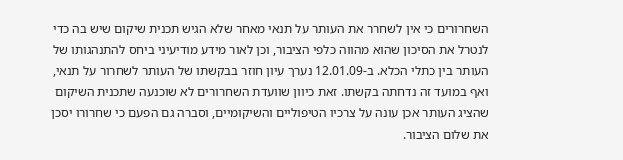השחרורים כי אין לשחרר את העותר על תנאי מאחר שלא הגיש תכנית שיקום שיש בה כדי לנטרל את הסיכון שהוא מהווה כלפי הציבור, וכן לאור מידע מודיעיני ביחס להתנהגותו של העותר בין כתלי הכלא. ב-12.01.09 נערך עיון חוזר בבקשתו של העותר לשחרור על תנאי, ואף במועד זה נדחתה בקשתו. זאת כיוון שוועדת השחרורים לא שוכנעה שתכנית השיקום שהציג העותר אכן עונה על צרכיו הטיפוליים והשיקומיים, וסברה גם הפעם כי שחרורו יסכן את שלום הציבור.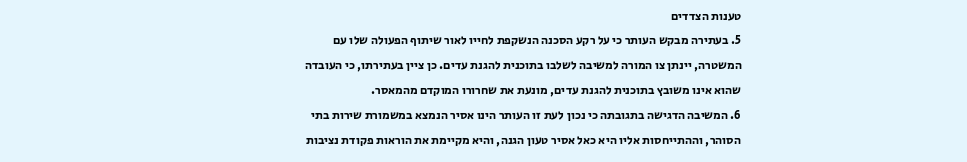טענות הצדדים
5. בעתירה מבקש העותר כי על רקע הסכנה הנשקפת לחייו לאור שיתוף הפעולה שלו עם המשטרה, יינתן צו המורה למשיבה לשלבו בתוכנית להגנת עדים. כן ציין בעתירתו, כי העובדה שהוא אינו משובץ בתוכנית להגנת עדים, מונעת את שחרורו המוקדם מהמאסר.
6. המשיבה הדגישה בתגובתה כי נכון לעת זו העותר הינו אסיר הנמצא במשמורת שירות בתי הסוהר, וההתייחסות אליו היא כאל אסיר טעון הגנה, והיא מקיימת את הוראות פקודת נציבות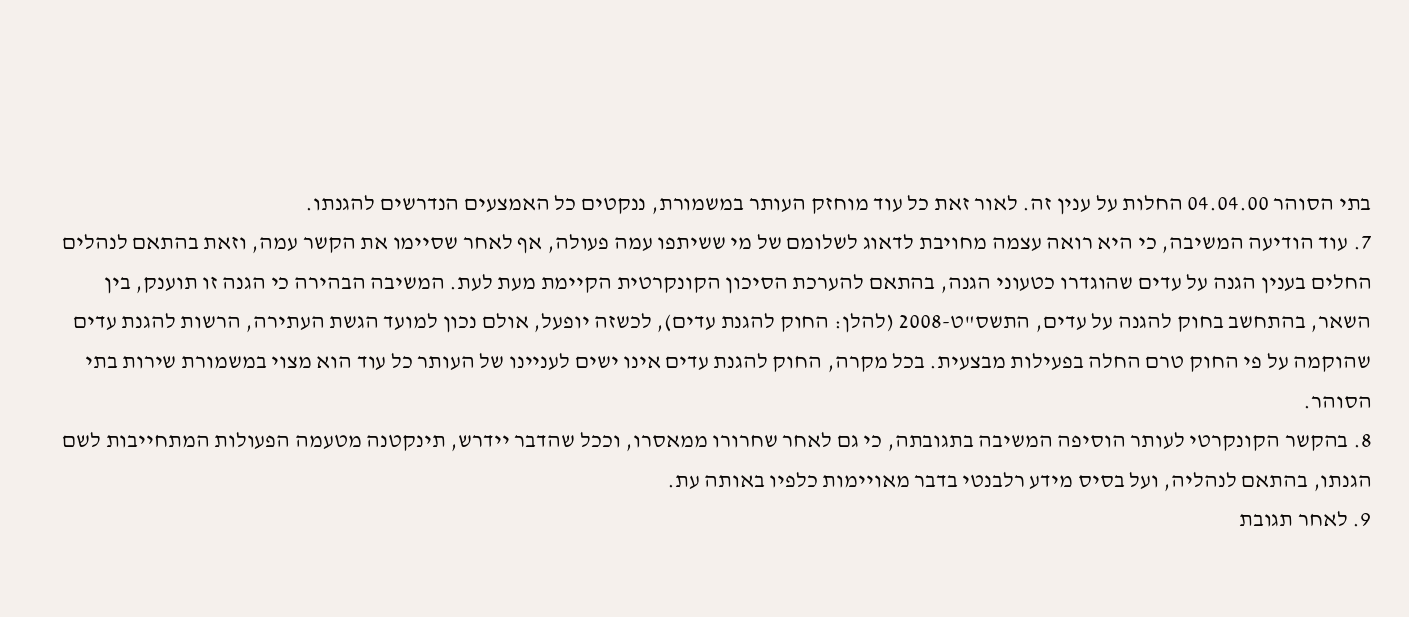בתי הסוהר 04.04.00 החלות על ענין זה. לאור זאת כל עוד מוחזק העותר במשמורת, ננקטים כל האמצעים הנדרשים להגנתו.
7. עוד הודיעה המשיבה, כי היא רואה עצמה מחויבת לדאוג לשלומם של מי ששיתפו עמה פעולה, אף לאחר שסיימו את הקשר עמה, וזאת בהתאם לנהלים החלים בענין הגנה על עדים שהוגדרו כטעוני הגנה, בהתאם להערכת הסיכון הקונקרטית הקיימת מעת לעת. המשיבה הבהירה כי הגנה זו תוענק, בין השאר, בהתחשב בחוק להגנה על עדים, התשס"ט-2008 (להלן: החוק להגנת עדים), לכשזה יופעל, אולם נכון למועד הגשת העתירה, הרשות להגנת עדים שהוקמה על פי החוק טרם החלה בפעילות מבצעית. בכל מקרה, החוק להגנת עדים אינו ישים לעניינו של העותר כל עוד הוא מצוי במשמורת שירות בתי הסוהר.
8. בהקשר הקונקרטי לעותר הוסיפה המשיבה בתגובתה, כי גם לאחר שחרורו ממאסרו, וככל שהדבר יידרש, תינקטנה מטעמה הפעולות המתחייבות לשם הגנתו, בהתאם לנהליה, ועל בסיס מידע רלבנטי בדבר מאויימות כלפיו באותה עת.
9. לאחר תגובת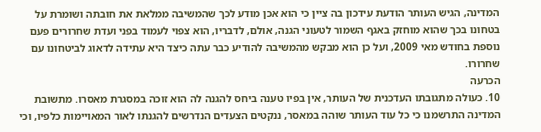המדינה, הגיש העותר הודעת עידכון בה ציין כי הוא אכן מודע לכך שהמשיבה ממלאת את חובתה ושומרת על בטחונו בכך שהוא מוחזק באגף השמור לטעוני הגנה, אולם, לדבריו, הוא צפוי לעמוד בפני ועדת שחרורים פעם נוספת בחודש מאי 2009, ועל כן הוא מבקש מהמשיבה להודיע כבר עתה כיצד היא עתידה לדאוג לביטחונו עם שחרורו.
הכרעה
10. כעולה מתגובתו העדכנית של העותר, אין בפיו טענה ביחס להגנה לה הוא זוכה במסגרת מאסרו. מתשובת המדינה התרשמנו כי כל עוד העותר שוהה במאסר, ננקטים הצעדים הנדרשים להגנתו לאור המאויימות כלפיו, וכי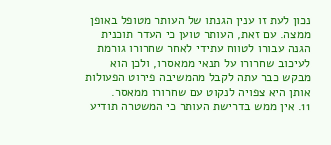נכון לעת זו ענין הגנתו של העותר מטופל באופן ממצה. עם זאת, העותר טוען כי העדר תוכנית הגנה עבורו לטווח עתידי לאחר שחרורו גורמת לעיכוב שחרורו על תנאי ממאסרו, ולכן הוא מבקש כבר עתה לקבל מהמשיבה פירוט הפעולות אותן היא צפויה לנקוט עם שחרורו ממאסר.
11. אין ממש בדרישת העותר כי המשטרה תודיע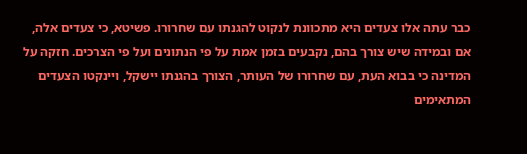כבר עתה אלו צעדים היא מתכוונת לנקוט להגנתו עם שחרורו. פשיטא, כי צעדים אלה, אם ובמידה שיש צורך בהם, נקבעים בזמן אמת על פי הנתונים ועל פי הצרכים. חזקה על המדינה כי בבוא העת, עם שחרורו של העותר, הצורך בהגנתו יישקל, ויינקטו הצעדים המתאימים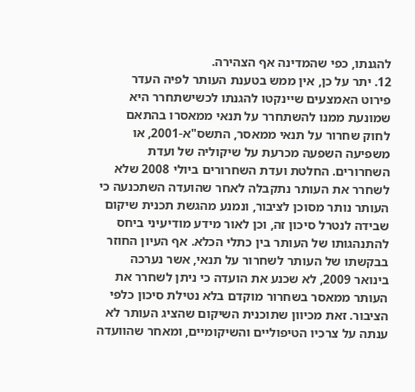להגנתו, כפי שהמדינה אף הצהירה.
12. יתר על כן, אין ממש בטענת העותר לפיה העדר פירוט האמצעים שיינקטו להגנתו לכשישתחרר היא שמונעת ממנו להשתחרר על תנאי ממאסרו בהתאם לחוק שחרור על תנאי ממאסר, התשס"א-2001, או משפיעה השפעה מכרעת על שיקוליה של ועדת השחרורים. החלטת ועדת השחרורים ביולי 2008 שלא לשחרר את העותר נתקבלה לאחר שהועדה השתכנעה כי העותר נותר מסוכן לציבור, ונמנע מהגשת תכנית שיקום שבידה לנטרל סיכון זה, וכן לאור מידע מודיעיני ביחס להתנהגותו של העותר בין כתלי הכלא. אף העיון החוזר בבקשתו של העותר לשחרור על תנאי, אשר נערכה בינואר 2009, לא שכנע את הועדה כי ניתן לשחרר את העותר ממאסר בשחרור מוקדם בלא נטילת סיכון כלפי הציבור. זאת מכיוון שתוכנית השיקום שהציג העותר לא ענתה על צרכיו הטיפוליים והשיקומיים, ומאחר שהוועדה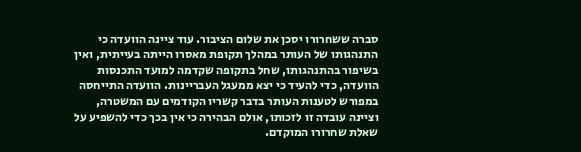סברה ששחרורו יסכן את שלום הציבור. עוד ציינה הוועדה כי התנהגותו של העותר במהלך תקופת מאסרו הייתה בעייתית, ואין בשיפור בהתנהגותו, שחל בתקופה שקדמה למועד התכנסות הוועדה, כדי להעיד כי יצא ממעגל העבריינות. הוועדה התייחסה במפורש לטענות העותר בדבר קשריו הקודמים עם המשטרה, וציינה עובדה זו לזכותו, אולם הבהירה כי אין בכך כדי להשפיע על שאלת שחרורו המוקדם.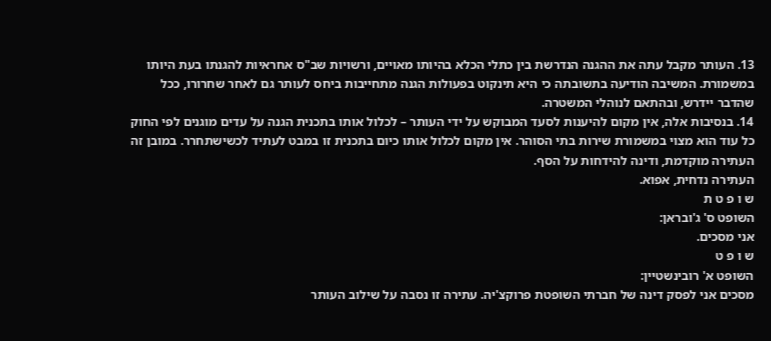13. העותר מקבל עתה את ההגנה הנדרשת בין כתלי הכלא בהיותו מאויים, ורשויות שב"ס אחראיות להגנתו בעת היותו במשמורת. המשיבה הודיעה בתשובתה כי היא תינקוט בפעולות הגנה מתחייבות ביחס לעותר גם לאחר שחרורו, ככל שהדבר יידרש, ובהתאם לנוהלי המשטרה.
14. בנסיבות אלה, אין מקום להיענות לסעד המבוקש על ידי העותר – לכלול אותו בתכנית הגנה על עדים מוגנים לפי החוק כל עוד הוא מצוי במשמורת שירות בתי הסוהר. אין מקום לכלול אותו כיום בתכנית זו במבט לעתיד לכשישתחרר. במובן זה העתירה מוקדמת, ודינה להידחות על הסף.
העתירה נדחית, אפוא.
ש ו פ ט ת
השופט ס' ג'ובראן:
אני מסכים.
ש ו פ ט
השופט א' רובינשטיין:
מסכים אני לפסק דינה של חברתי השופטת פרוקצ'יה. עתירה זו נסבה על שילוב העותר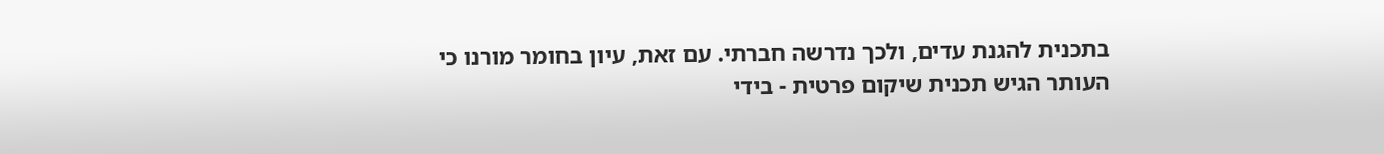בתכנית להגנת עדים, ולכך נדרשה חברתי. עם זאת, עיון בחומר מורנו כי העותר הגיש תכנית שיקום פרטית - בידי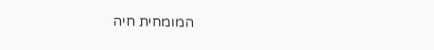המומחית חיה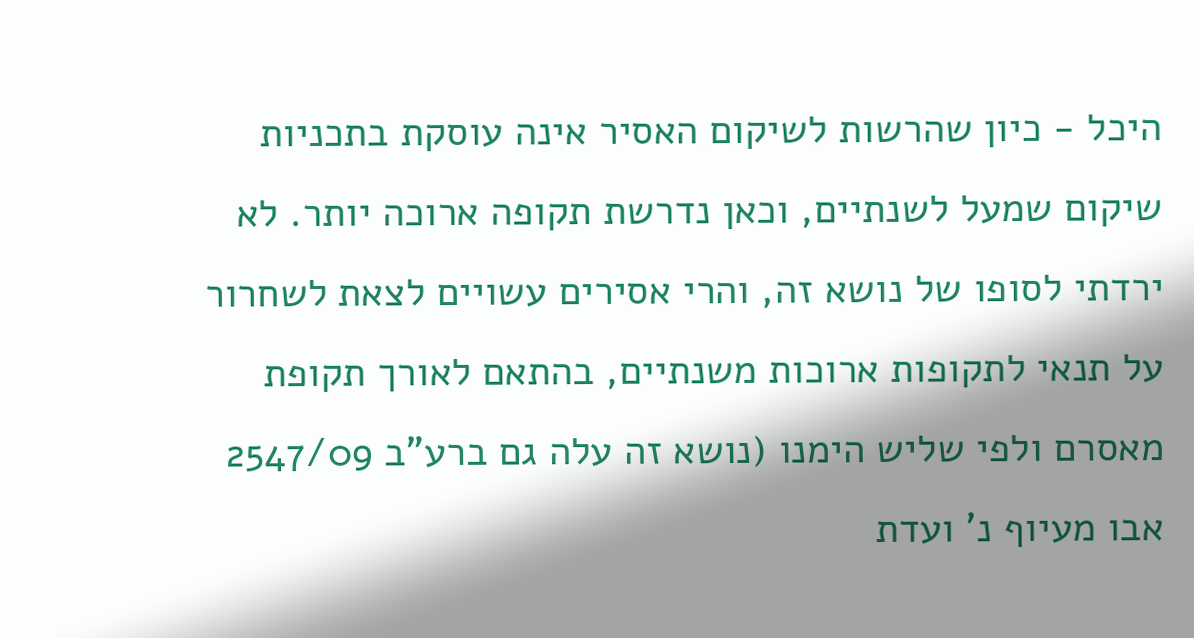היכל - כיון שהרשות לשיקום האסיר אינה עוסקת בתכניות שיקום שמעל לשנתיים, וכאן נדרשת תקופה ארוכה יותר. לא ירדתי לסופו של נושא זה, והרי אסירים עשויים לצאת לשחרור על תנאי לתקופות ארוכות משנתיים, בהתאם לאורך תקופת מאסרם ולפי שליש הימנו (נושא זה עלה גם ברע"ב 2547/09 אבו מעיוף נ' ועדת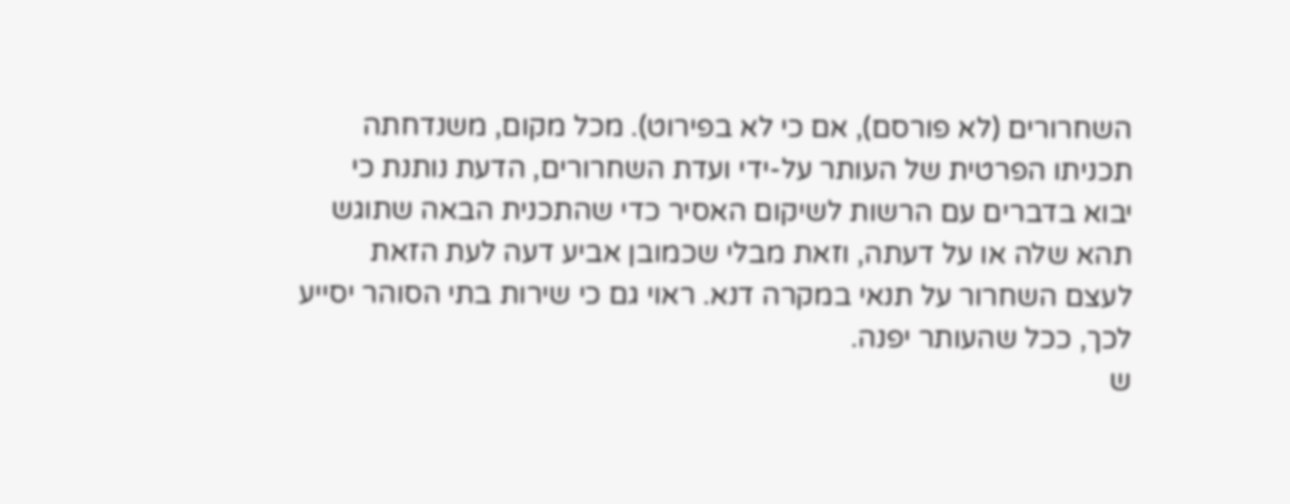השחרורים (לא פורסם), אם כי לא בפירוט). מכל מקום, משנדחתה תכניתו הפרטית של העותר על-ידי ועדת השחרורים, הדעת נותנת כי יבוא בדברים עם הרשות לשיקום האסיר כדי שהתכנית הבאה שתוגש תהא שלה או על דעתה, וזאת מבלי שכמובן אביע דעה לעת הזאת לעצם השחרור על תנאי במקרה דנא. ראוי גם כי שירות בתי הסוהר יסייע לכך, ככל שהעותר יפנה.
ש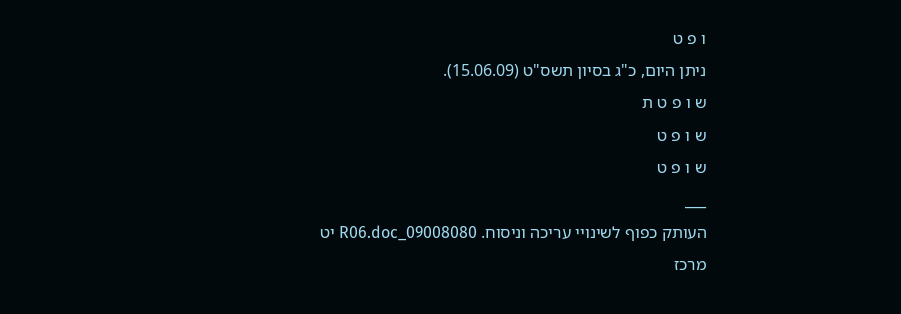ו פ ט
ניתן היום, כ"ג בסיון תשס"ט (15.06.09).
ש ו פ ט ת
ש ו פ ט
ש ו פ ט
___
העותק כפוף לשינויי עריכה וניסוח. 09008080_R06.doc יט
מרכז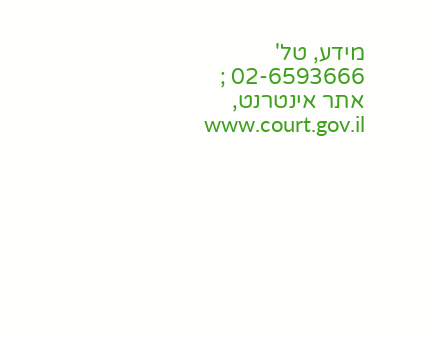מידע, טל' 02-6593666 ; אתר אינטרנט, www.court.gov.il